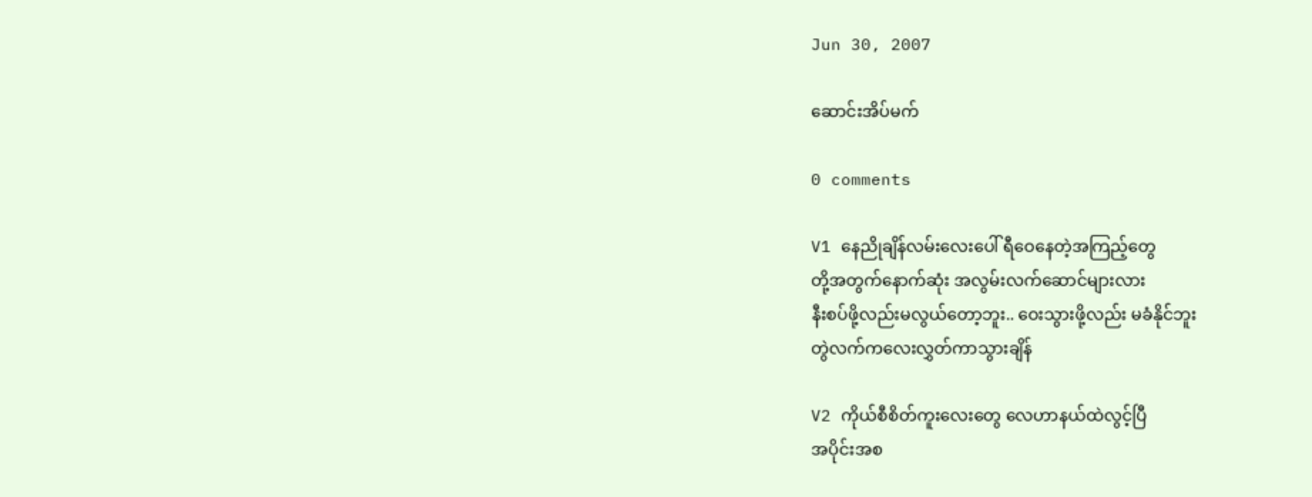Jun 30, 2007

ဆောင်းအိပ်မက်

0 comments

V1 နေညိုချိန်လမ်းလေးပေါ် ရီဝေနေတဲ့အကြည့်တွေ
တို့အတွက်နောက်ဆုံး အလွမ်းလက်ဆောင်များလား
နီးစပ်ဖို့လည်းမလွယ်တော့ဘူး.. ဝေးသွားဖို့လည်း မခံနိုင်ဘူး
တွဲလက်ကလေးလွှတ်ကာသွားချိန်

V2 ကိုယ်စီစိတ်ကူးလေးတွေ လေဟာနယ်ထဲလွင့်ပြီ
အပိုင်းအစ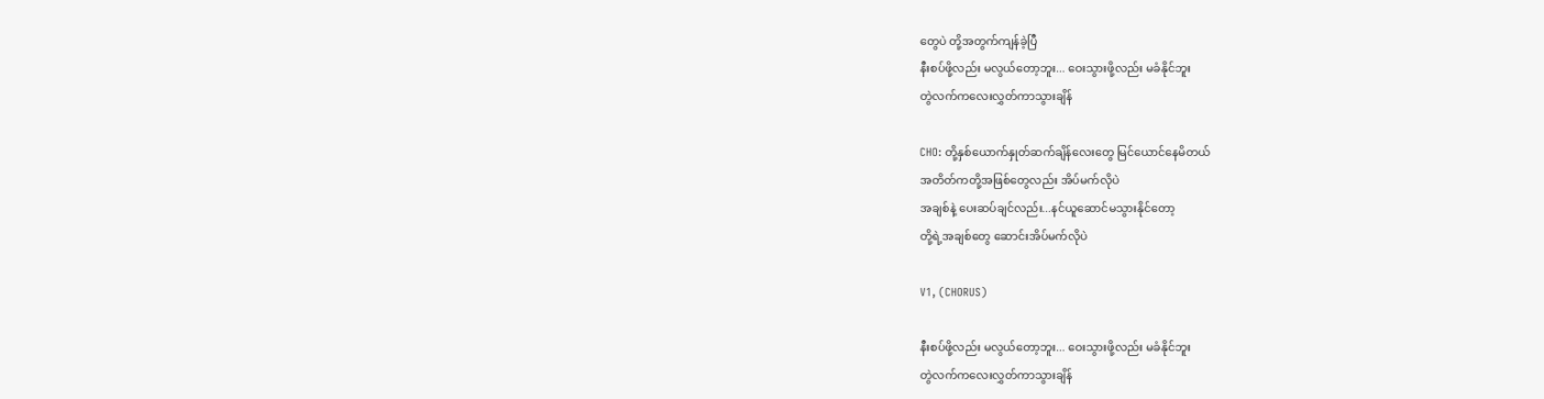တွေပဲ တို့အတွက်ကျန်ခဲ့ပြီ
နီးစပ်ဖို့လည်း မလွယ်တော့ဘူး... ဝေးသွားဖို့လည်း မခံနိုင်ဘူး
တွဲလက်ကလေးလွှတ်ကာသွားချိန်

CHO: တို့နှစ်ယောက်နှုတ်ဆက်ချိန်လေးတွေ မြင်ယောင်နေမိတယ်
အတိတ်ကတို့အဖြစ်တွေလည်း အိပ်မက်လိုပဲ
အချစ်နဲ့ ပေးဆပ်ချင်လည်း...နင်ယူဆောင်မသွားနိုင်တော့
တို့ရဲ့အချစ်တွေ ဆောင်းအိပ်မက်လိုပဲ

V1, (CHORUS)

နီးစပ်ဖို့လည်း မလွယ်တော့ဘူး... ဝေးသွားဖို့လည်း မခံနိုင်ဘူး
တွဲလက်ကလေးလွှတ်ကာသွားချိန်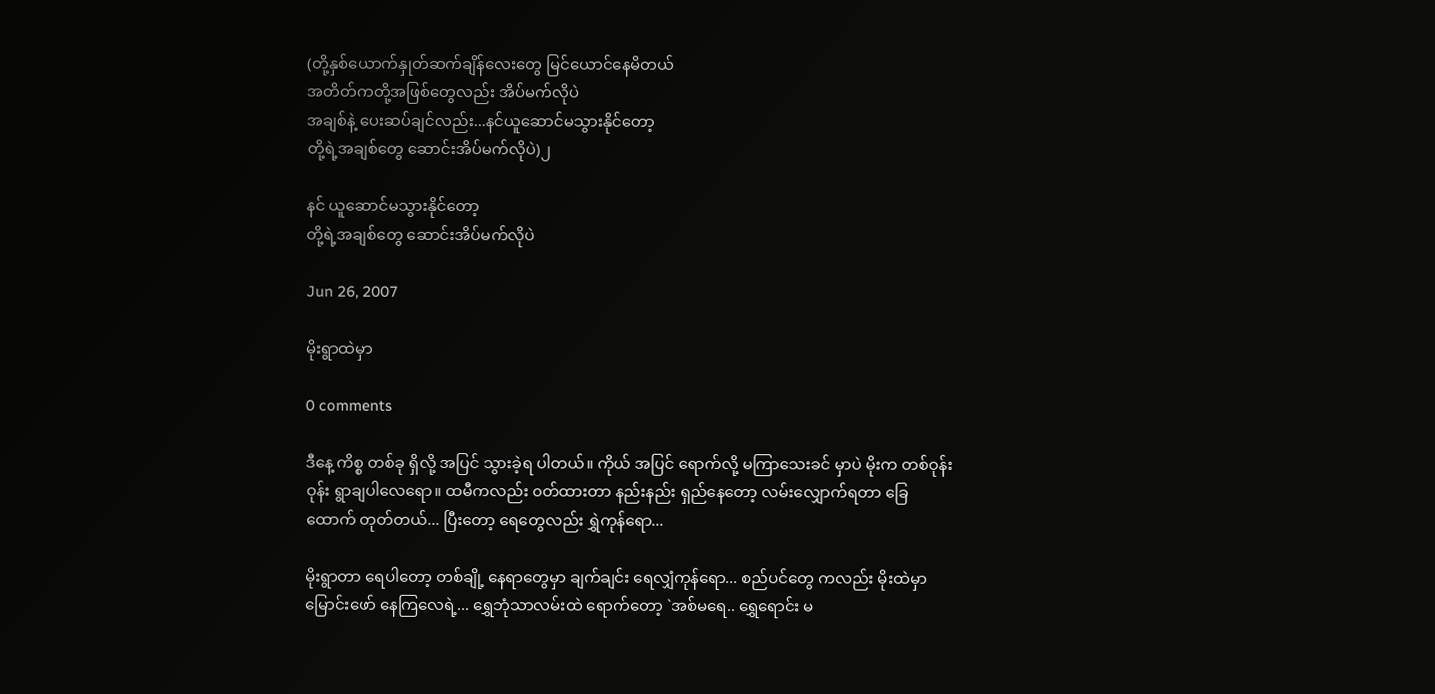(တို့နှစ်ယောက်နှုတ်ဆက်ချိန်လေးတွေ မြင်ယောင်နေမိတယ်
အတိတ်ကတို့အဖြစ်တွေလည်း အိပ်မက်လိုပဲ
အချစ်နဲ့ ပေးဆပ်ချင်လည်း...နင်ယူဆောင်မသွားနိုင်တော့
တို့ရဲ့အချစ်တွေ ဆောင်းအိပ်မက်လိုပဲ)၂

နင် ယူဆောင်မသွားနိုင်တော့
တို့ရဲ့အချစ်တွေ ဆောင်းအိပ်မက်လိုပဲ

Jun 26, 2007

မိုးရွာထဲမှာ

0 comments

ဒီနေ့ ကိစ္စ တစ်ခု ရှိလို့ အပြင် သွားခဲ့ရ ပါတယ်။ ကိုယ် အပြင် ရောက်လို့ မကြာသေးခင် မှာပဲ မိုးက တစ်ဝုန်းဝုန်း ရွာချပါလေရော။ ထမီကလည်း ၀တ်ထားတာ နည်းနည်း ရှည်နေတော့ လမ်းလျှောက်ရတာ ခြေထောက် တုတ်တယ်... ပြီးတော့ ရေတွေလည်း ရွှဲကုန်ရော...

မိုးရွာတာ ရေပါတော့ တစ်ချို့ နေရာတွေမှာ ချက်ချင်း ရေလျှံကုန်ရော... စည်ပင်တွေ ကလည်း မိုးထဲမှာ မြောင်းဖော် နေကြလေရဲ့... ရွှေဘုံသာလမ်းထဲ ရောက်တော့ `အစ်မရေ.. ရွှေရောင်း မ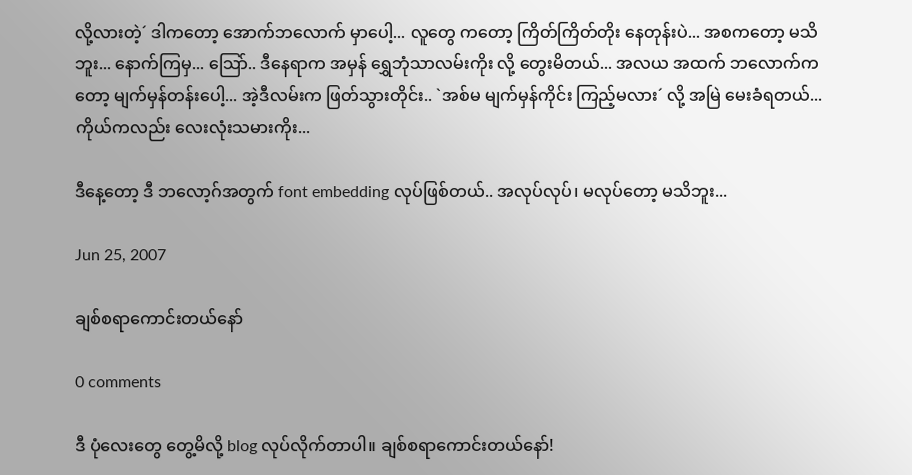လို့လားတဲ့´ ဒါကတော့ အောက်ဘလောက် မှာပေါ့... လူတွေ ကတော့ ကြိတ်ကြိတ်တိုး နေတုန်းပဲ... အစကတော့ မသိဘူး... နောက်ကြမှ... သြော်.. ဒီနေရာက အမှန် ရွှေဘုံသာလမ်းကိုး လို့ တွေးမိတယ်... အလယ အထက် ဘလောက်ကတော့ မျက်မှန်တန်းပေါ့... အဲ့ဒီလမ်းက ဖြတ်သွားတိုင်း.. `အစ်မ မျက်မှန်ကိုင်း ကြည့်မလား´ လို့ အမြဲ မေးခံရတယ်... ကိုယ်ကလည်း လေးလုံးသမားကိုး...

ဒီနေ့တော့ ဒီ ဘလော့ဂ်အတွက် font embedding လုပ်ဖြစ်တယ်.. အလုပ်လုပ်၊ မလုပ်တော့ မသိဘူး...

Jun 25, 2007

ချစ်စရာကောင်းတယ်နော်

0 comments

ဒီ ပုံလေးတွေ တွေ့မိလို့ blog လုပ်လိုက်တာပါ။ ချစ်စရာကောင်းတယ်နော်!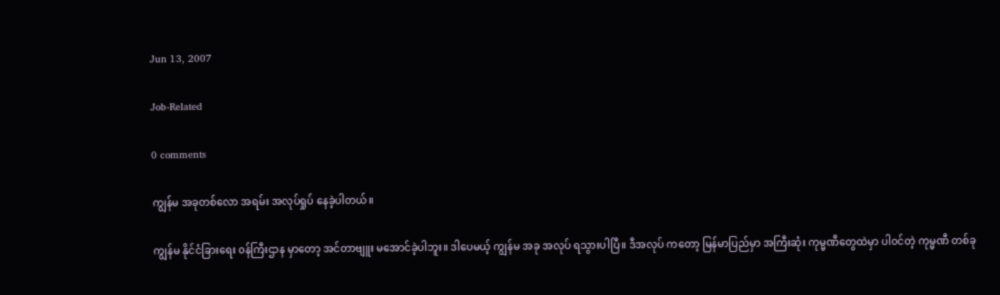Jun 13, 2007

Job-Related

0 comments

ကျွန်မ အခုတစ်လော အရမ်း အလုပ်ရှုပ် နေခဲ့ပါတယ်။

ကျွန်မ နိုင်ငံခြားရေး ၀န်ကြီးဌာန မှာတော့ အင်တာဗျူး မအောင်ခဲ့ပါဘူး။ ဒါပေမယ့် ကျွန်မ အခု အလုပ် ရသွားပါပြီ။ ဒီအလုပ် ကတော့ မြန်မာပြည်မှာ အကြီးဆုံး ကုမ္မဏီတွေထဲမှာ ပါ၀င်တဲ့ ကုမ္မဏီ တစ်ခု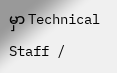မှာ Technical Staff /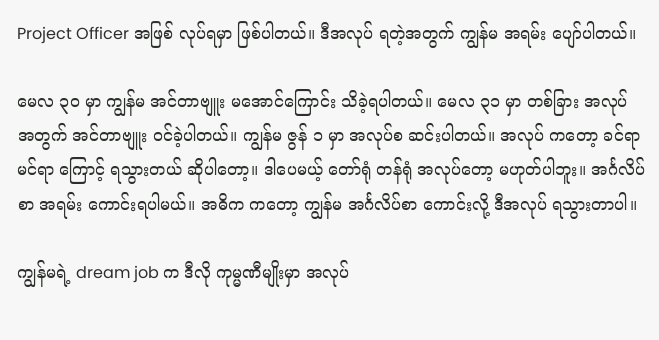Project Officer အဖြစ် လုပ်ရမှာ ဖြစ်ပါတယ်။ ဒီအလုပ် ရတဲ့အတွက် ကျွန်မ အရမ်း ပျော်ပါတယ်။

မေလ ၃၀ မှာ ကျွန်မ အင်တာဗျူး မအောင်ကြောင်း သိခဲ့ရပါတယ်။ မေလ ၃၁ မှာ တစ်ခြား အလုပ် အတွက် အင်တာဗျူး ၀င်ခဲ့ပါတယ်။ ကျွန်မ ဇွန် ၁ မှာ အလုပ်စ ဆင်းပါတယ်။ အလုပ် ကတော့ ခင်ရာမင်ရာ ကြောင့် ရသွားတယ် ဆိုပါတော့။ ဒါပေမယ့် တော်ရုံ တန်ရုံ အလုပ်တော့ မဟုတ်ပါဘူး။ အင်္ဂလိပ်စာ အရမ်း ကောင်းရပါမယ်။ အဓိက ကတော့ ကျွန်မ အင်္ဂလိပ်စာ ကောင်းလို့ ဒီအလုပ် ရသွားတာပါ။

ကျွန်မရဲ့ dream job က ဒီလို ကုမ္မဏီမျိုးမှာ အလုပ်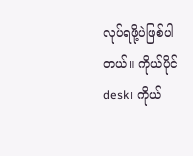လုပ်ရဖို့ပဲဖြစ်ပါတယ်။ ကိုယ်ပိုင် desk၊ ကိုယ်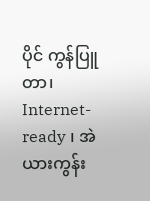ပိုင် ကွန်ပြူတာ၊ Internet-ready ၊ အဲယားကွန်း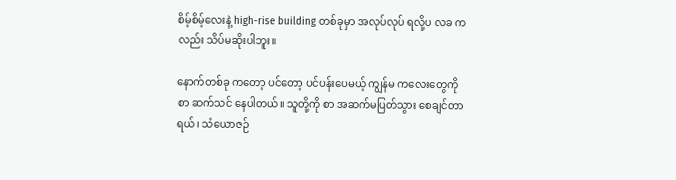စိမ့်စိမ့်လေးနဲ့ high-rise building တစ်ခုမှာ အလုပ်လုပ် ရလို့ပ လခ ကလည်း သိပ်မဆိုးပါဘူး။

နောက်တစ်ခု ကတော့ ပင်တော့ ပင်ပန်းပေမယ့် ကျွန်မ ကလေးတွေကို စာ ဆက်သင် နေပါတယ်။ သူတို့ကို စာ အဆက်မပြတ်သွား စေချင်တာရယ်၊ သံယောဇဉ်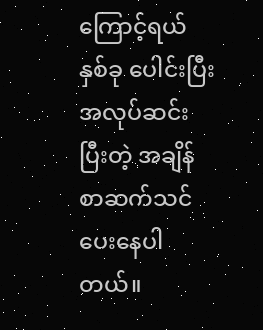ကြောင့်ရယ် နှစ်ခု ပေါင်းပြီး အလုပ်ဆင်း ပြီးတဲ့ အချိန် စာဆက်သင် ပေးနေပါတယ်။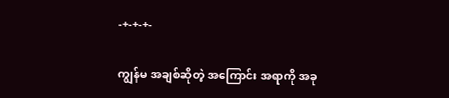-+-+-+-

ကျွန်မ အချစ်ဆိုတဲ့ အကြောင်း အရာကို အခု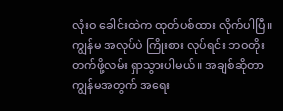လုံးဝ ခေါင်းထဲက ထုတ်ပစ်ထား လိုက်ပါပြီ။ ကျွန်မ အလုပ်ပဲ ကြိုးစား လုပ်ရင်း ဘဝတိုးတက်ဖို့လမ်း ရှာသွားပါမယ်။ အချစ်ဆိုတာ ကျွန်မအတွက် အရေး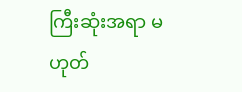ကြီးဆုံးအရာ မဟုတ်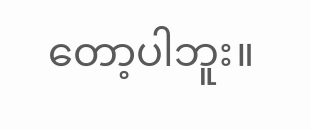တော့ပါဘူး။